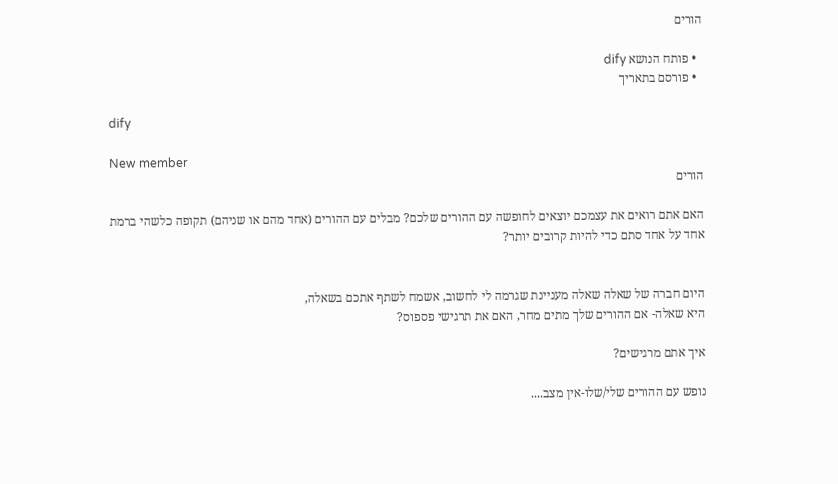הורים

  • פותח הנושא dify
  • פורסם בתאריך

dify

New member
הורים

האם אתם רואים את עצמכם יוצאים לחופשה עם ההורים שלכם? מבלים עם ההורים (אחד מהם או שניהם) תקופה כלשהי ברמת אחד על אחד סתם כדי להיות קרובים יותר?


היום חברה של שאלה שאלה מעניינת שגרמה לי לחשוב, אשמח לשתף אתכם בשאלה,
היא שאלה- אם ההורים שלך מתים מחר, האם את תרגישי פספוס?

איך אתם מרגישים?

נופש עם ההורים שלי/שלו-אין מצב....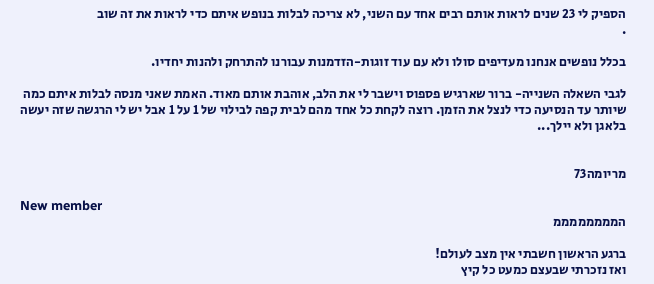הספיק לי 23 שנים לראות אותם רבים אחד עם השני, לא צריכה לבלות בנופש איתם כדי לראות את זה שוב
.

בכלל נופשים אנחנו מעדיפים סולו ולא עם עוד זוגות-הזדמנות עבורנו להתרחק ולהנות יחדיו.

לגבי השאלה השנייה- ברור שארגיש פספוס וישבר לי את הלב, אוהבת אותם מאוד. האמת שאני מנסה לבלות איתם כמה שיותר עד הנסיעה כדי לנצל את הזמן. רוצה לקחת כל אחד מהם לבית קפה לבילוי של 1 על 1 אבל יש לי הרגשה שזה יעשה בלאגן ולא יילך...


מריומה73

New member
הממממממממ

ברגע הראשון חשבתי אין מצב לעולם!
ואז נזכרתי שבעצם כמעט כל קיץ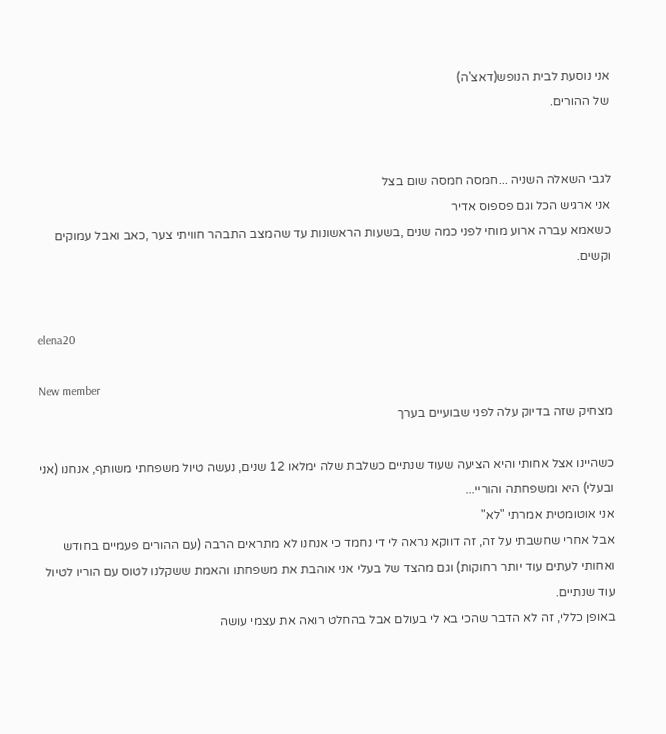אני נוסעת לבית הנופש(דאצ'ה)
של ההורים.


לגבי השאלה השניה ...חמסה חמסה שום בצל
אני ארגיש הכל וגם פספוס אדיר
כשאמא עברה ארוע מוחי לפני כמה שנים ,בשעות הראשונות עד שהמצב התבהר חוויתי צער ,כאב ואבל עמוקים וקשים.


elena20

New member
מצחיק שזה בדיוק עלה לפני שבועיים בערך

כשהיינו אצל אחותי והיא הציעה שעוד שנתיים כשלבת שלה ימלאו 12 שנים, נעשה טיול משפחתי משותף, אנחנו (אני ובעלי) היא ומשפחתה והוריי...
אני אוטומטית אמרתי "לא"
אבל אחרי שחשבתי על זה, זה דווקא נראה לי די נחמד כי אנחנו לא מתראים הרבה (עם ההורים פעמיים בחודש ואחותי לעתים עוד יותר רחוקות) וגם מהצד של בעלי אני אוהבת את משפחתו והאמת ששקלנו לטוס עם הוריו לטיול עוד שנתיים.
באופן כללי, זה לא הדבר שהכי בא לי בעולם אבל בהחלט רואה את עצמי עושה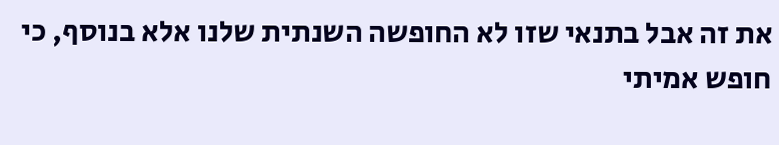את זה אבל בתנאי שזו לא החופשה השנתית שלנו אלא בנוסף, כי חופש אמיתי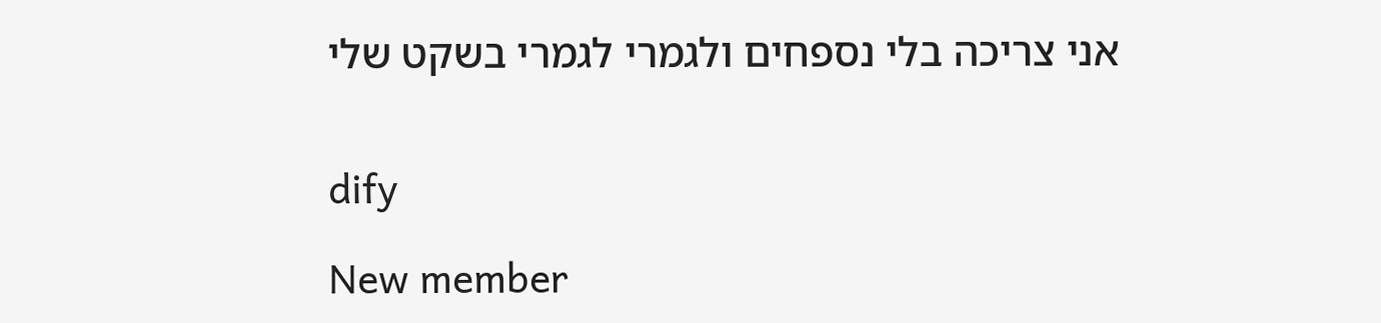אני צריכה בלי נספחים ולגמרי לגמרי בשקט שלי


dify

New member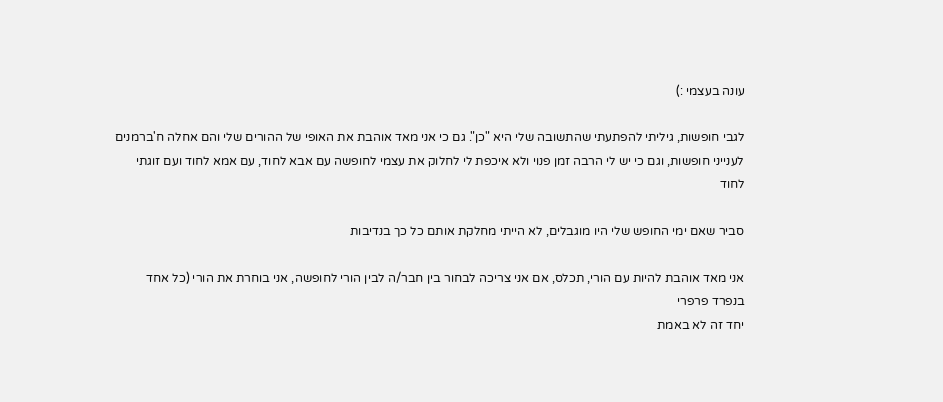עונה בעצמי :)

לגבי חופשות, גיליתי להפתעתי שהתשובה שלי היא "כן". גם כי אני מאד אוהבת את האופי של ההורים שלי והם אחלה ח'ברמנים לענייני חופשות, וגם כי יש לי הרבה זמן פנוי ולא איכפת לי לחלוק את עצמי לחופשה עם אבא לחוד, עם אמא לחוד ועם זוגתי לחוד

סביר שאם ימי החופש שלי היו מוגבלים, לא הייתי מחלקת אותם כל כך בנדיבות

אני מאד אוהבת להיות עם הורי, תכלס, אם אני צריכה לבחור בין חבר/ה לבין הורי לחופשה, אני בוחרת את הורי (כל אחד בנפרד פרפרי
יחד זה לא באמת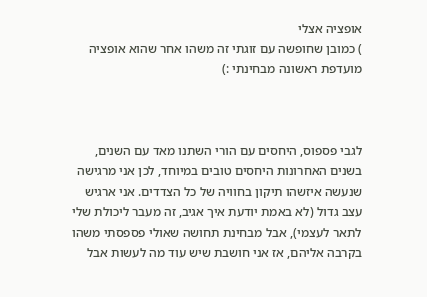אופציה אצלי
) כמובן שחופשה עם זוגתי זה משהו אחר שהוא אופציה מועדפת ראשונה מבחינתי :)



לגבי פספוס, היחסים עם הורי השתנו מאד עם השנים, בשנים האחרונות היחסים טובים במיוחד, לכן אני מרגישה שנעשה איזשהו תיקון בחוויה של כל הצדדים. אני ארגיש עצב גדול (לא באמת יודעת איך אגיב, זה מעבר ליכולת שלי לתאר לעצמי), אבל מבחינת תחושה שאולי פספסתי משהו בקרבה אליהם, אז אני חושבת שיש עוד מה לעשות אבל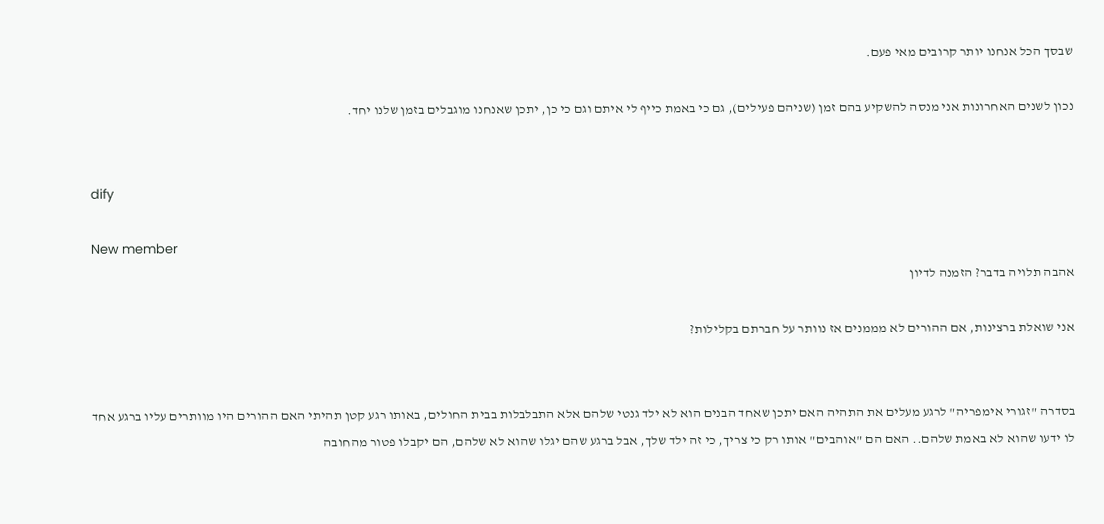שבסך הכל אנחנו יותר קרובים מאי פעם.

נכון לשנים האחרונות אני מנסה להשקיע בהם זמן (שניהם פעילים), גם כי באמת כייף לי איתם וגם כי כן, יתכן שאנחנו מוגבלים בזמן שלנו יחד.


dify

New member
אהבה תלויה בדבר? הזמנה לדיון

אני שואלת ברצינות, אם ההורים לא מממנים אז נוותר על חברתם בקלילות?


בסדרה "זגורי אימפריה" לרגע מעלים את התהיה האם יתכן שאחד הבנים הוא לא ילד גנטי שלהם אלא התבלבלות בבית החולים, באותו רגע קטן תהיתי האם ההורים היו מוותרים עליו ברגע אחד לו ידעו שהוא לא באמת שלהם.. האם הם "אוהבים" אותו רק כי צריך, כי זה ילד שלך, אבל ברגע שהם יגלו שהוא לא שלהם, הם יקבלו פטור מהחובה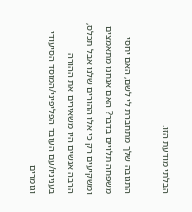הבלתי מודעת הזו.

התגובה שלך מתחברת לי לשם, האם יחסי משפחה תלויים בדבר? האם אנחנו מתאמצים ומשקיעים רק כי אלו ההורים שלנו אבל תכלס, הרבה אנשים היו משאירים את ההורה בעניניו/עם העובד הפליפיני/המוסד הסיעודי וגומרים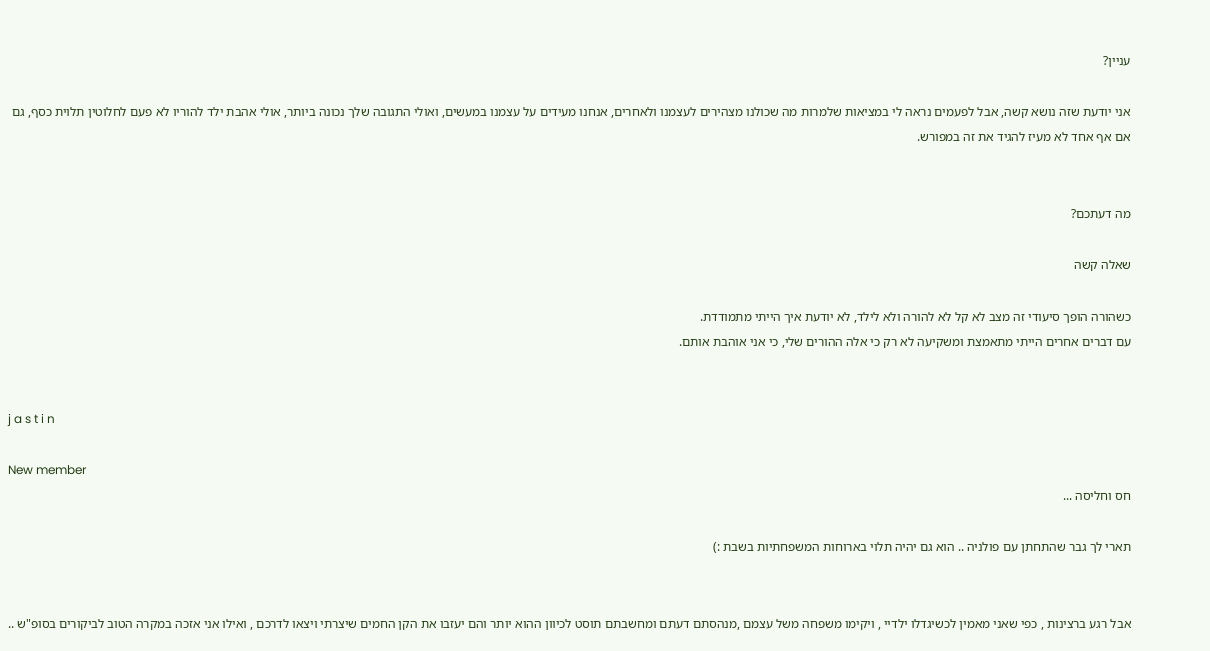עניין?

אני יודעת שזה נושא קשה, אבל לפעמים נראה לי במציאות שלמרות מה שכולנו מצהירים לעצמנו ולאחרים, אנחנו מעידים על עצמנו במעשים, ואולי התגובה שלך נכונה ביותר, אולי אהבת ילד להוריו לא פעם לחלוטין תלוית כסף, גם אם אף אחד לא מעיז להגיד את זה במפורש.


מה דעתכם?

שאלה קשה

כשהורה הופך סיעודי זה מצב לא קל לא להורה ולא לילד, לא יודעת איך הייתי מתמודדת.
עם דברים אחרים הייתי מתאמצת ומשקיעה לא רק כי אלה ההורים שלי, כי אני אוהבת אותם.


j a s t i n

New member
חס וחליסה ...

תארי לך גבר שהתחתן עם פולניה .. הוא גם יהיה תלוי בארוחות המשפחתיות בשבת :)


אבל רגע ברצינות , כפי שאני מאמין לכשיגדלו ילדיי , ויקימו משפחה משל עצמם ,מנהסתם דעתם ומחשבתם תוסט לכיוון ההוא יותר והם יעזבו את הקן החמים שיצרתי ויצאו לדרכם , ואילו אני אזכה במקרה הטוב לביקורים בסופ"ש ..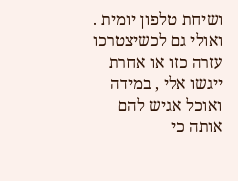ושיחת טלפון יומית .
ואולי גם לכשיצטרכו עזרה כזו או אחרת ייגשו אלי , במידה ואוכל אגיש להם אותה כי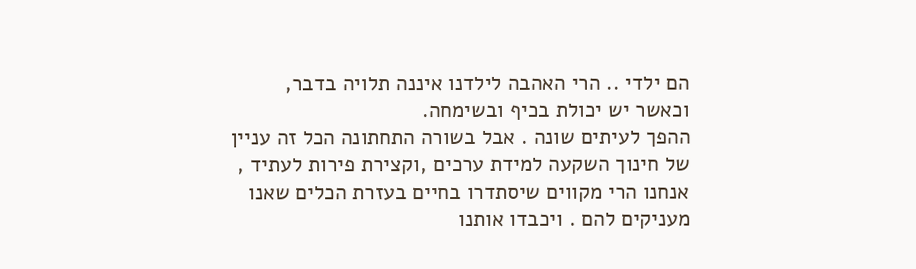הם ילדי .. הרי האהבה לילדנו איננה תלויה בדבר, וכאשר יש יכולת בכיף ובשימחה.
ההפך לעיתים שונה . אבל בשורה התחתונה הכל זה עניין של חינוך השקעה למידת ערכים ,וקצירת פירות לעתיד , אנחנו הרי מקווים שיסתדרו בחיים בעזרת הכלים שאנו מעניקים להם . ויכבדו אותנו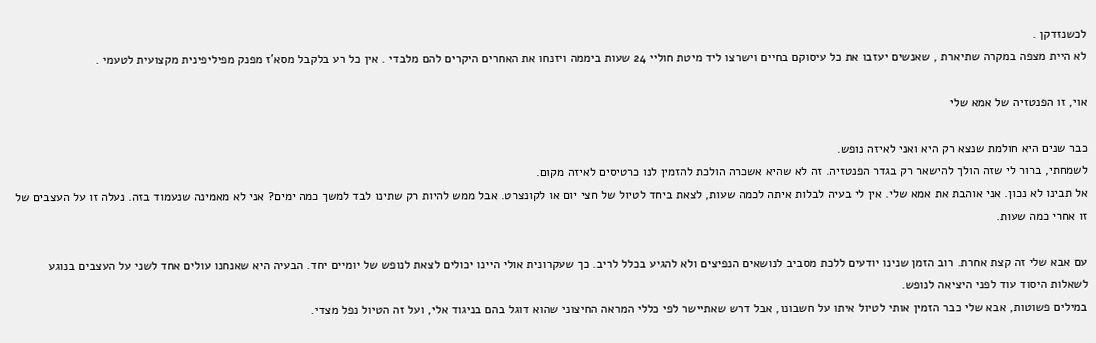לכשנזדקן .
לא היית מצפה במקרה שתיארת , שאנשים יעזבו את כל עיסוקם בחיים וישרצו ליד מיטת חוליי 24 שעות ביממה ויזנחו את האחרים היקרים להם מלבדי . אין כל רע בלקבל מסא'ז מפנק מפיליפינית מקצועית לטעמי .

אוי, זו הפנטזיה של אמא שלי

כבר שנים היא חולמת שנצא רק היא ואני לאיזה נופש.
לשמחתי, ברור לי שזה הולך להישאר רק בגדר הפנטזיה. זה לא שהיא אשכרה הולכת להזמין לנו כרטיסים לאיזה מקום.
אל תבינו לא נכון. אני אוהבת את אמא שלי. אין לי בעיה לבלות איתה לכמה שעות, לצאת ביחד לטיול של חצי יום או לקונצרט. אבל ממש להיות רק שתינו לבד למשך כמה ימים? אני לא מאמינה שנעמוד בזה. נעלה זו על העצבים של זו אחרי כמה שעות.

עם אבא שלי זה קצת אחרת. רוב הזמן שנינו יודעים ללכת מסביב לנושאים הנפיצים ולא להגיע בכלל לריב. כך שעקרונית אולי היינו יכולים לצאת לנופש של יומיים יחד. הבעיה היא שאנחנו עולים אחד לשני על העצבים בנוגע לשאלות היסוד עוד לפני היציאה לנופש.
במילים פשוטות, אבא שלי כבר הזמין אותי לטיול איתו על חשבונו, אבל דרש שאתיישר לפי כללי המראה החיצוני שהוא דוגל בהם בניגוד אלי, ועל זה הטיול נפל מצדי.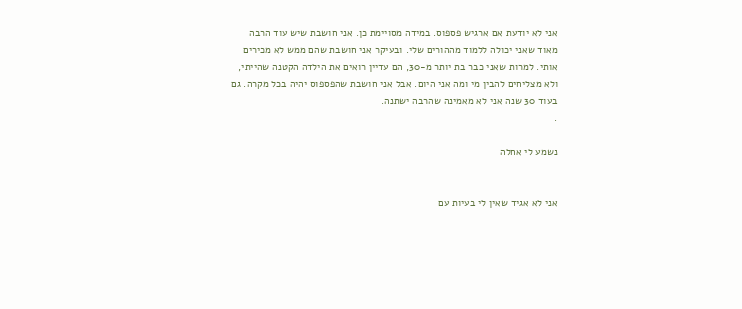אני לא יודעת אם ארגיש פספוס. במידה מסויימת כן. אני חושבת שיש עוד הרבה מאוד שאני יכולה ללמוד מההורים שלי. ובעיקר אני חושבת שהם ממש לא מכירים אותי. למרות שאני כבר בת יותר מ-30, הם עדיין רואים את הילדה הקטנה שהייתי, ולא מצליחים להבין מי ומה אני היום. אבל אני חושבת שהפספוס יהיה בכל מקרה. גם בעוד 30 שנה אני לא מאמינה שהרבה ישתנה.
.

נשמע לי אחלה


אני לא אגיד שאין לי בעיות עם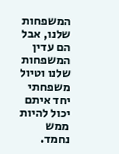המשפחות שלנו, אבל הם עדין המשפחות שלנו וטיול משפחתי יחד איתם יכול להיות ממש נחמד.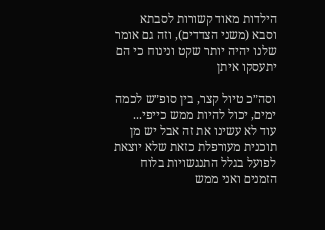הילדות מאוד קשורות לסבתא וסבא (משני הצדדים), וזה גם אומר שלנו יהיה יותר שקט ונינוח כי הם יתעסקו איתן

וסה״כ טיול קצר, בין סופ״ש לכמה ימים, יכול להיות ממש כייפי...
עוד לא עשינו את זה אבל יש מן תוכנית מעורפלת כזאת שלא יוצאת לפועל בגלל התנגשויות בלוח הזמנים ואני ממש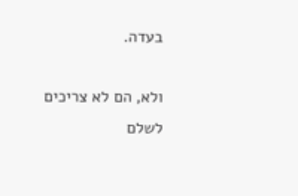בעדה.

ולא, הם לא צריכים לשלם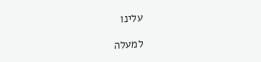עלינו

למעלה